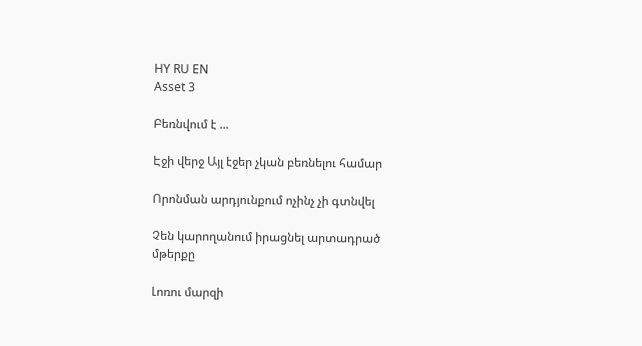HY RU EN
Asset 3

Բեռնվում է ...

Էջի վերջ Այլ էջեր չկան բեռնելու համար

Որոնման արդյունքում ոչինչ չի գտնվել

Չեն կարողանում իրացնել արտադրած մթերքը

Լոռու մարզի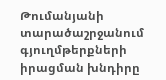Թումանյանի տարածաշրջանում գյուղմթերքների իրացման խնդիրը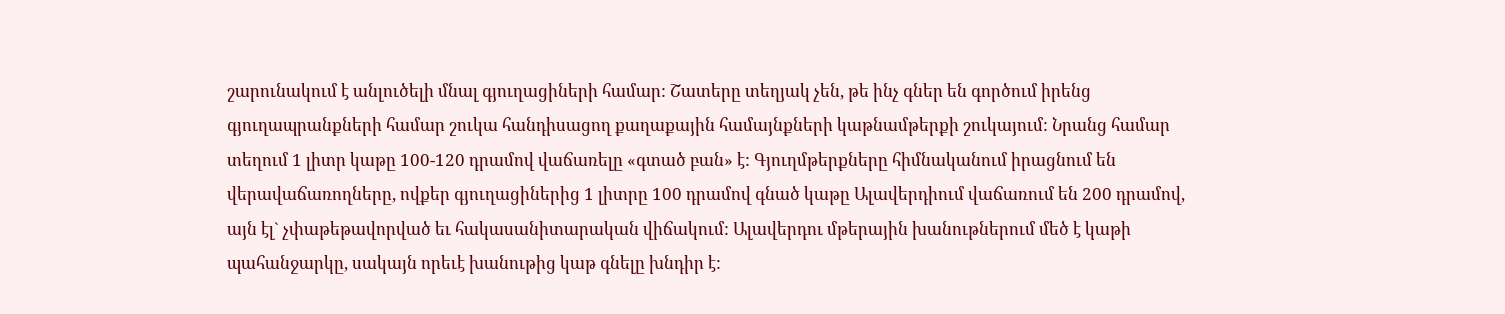շարունակում է անլուծելի մնալ գյուղացիների համար: Շատերը տեղյակ չեն, թե ինչ գներ են գործում իրենց գյուղապրանքների համար շուկա հանդիսացող քաղաքային համայնքների կաթնամթերքի շուկայում: Նրանց համար տեղում 1 լիտր կաթը 100-120 դրամով վաճառելը «գտած բան» է: Գյուղմթերքները հիմնականում իրացնում են վերավաճառողները, ովքեր գյուղացիներից 1 լիտրը 100 դրամով գնած կաթը Ալավերդիում վաճառում են 200 դրամով, այն էլ` չփաթեթավորված եւ հակասանիտարական վիճակում: Ալավերդու մթերային խանութներում մեծ է կաթի պահանջարկը, սակայն որեւէ խանութից կաթ գնելը խնդիր է: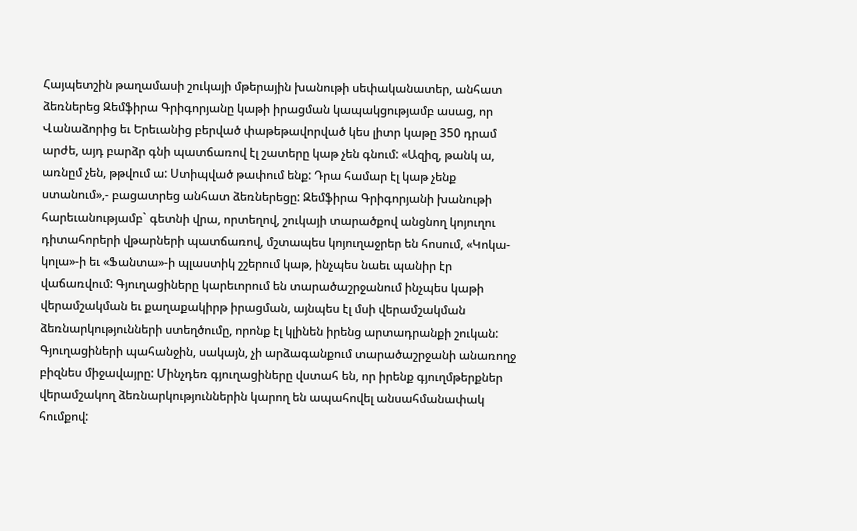Հայպետշին թաղամասի շուկայի մթերային խանութի սեփականատեր, անհատ ձեռներեց Զեմֆիրա Գրիգորյանը կաթի իրացման կապակցությամբ ասաց, որ Վանաձորից եւ Երեւանից բերված փաթեթավորված կես լիտր կաթը 350 դրամ արժե, այդ բարձր գնի պատճառով էլ շատերը կաթ չեն գնում: «Ազիզ, թանկ ա, առնըմ չեն, թթվում ա: Ստիպված թափում ենք: Դրա համար էլ կաթ չենք ստանում»,- բացատրեց անհատ ձեռներեցը: Զեմֆիրա Գրիգորյանի խանութի հարեւանությամբ` գետնի վրա, որտեղով, շուկայի տարածքով անցնող կոյուղու դիտահորերի վթարների պատճառով, մշտապես կոյուղաջրեր են հոսում, «Կոկա-կոլա»-ի եւ «Ֆանտա»-ի պլաստիկ շշերում կաթ, ինչպես նաեւ պանիր էր վաճառվում: Գյուղացիները կարեւորում են տարածաշրջանում ինչպես կաթի վերամշակման եւ քաղաքակիրթ իրացման, այնպես էլ մսի վերամշակման ձեռնարկությունների ստեղծումը, որոնք էլ կլինեն իրենց արտադրանքի շուկան: Գյուղացիների պահանջին, սակայն, չի արձագանքում տարածաշրջանի անառողջ բիզնես միջավայրը: Մինչդեռ գյուղացիները վստահ են, որ իրենք գյուղմթերքներ վերամշակող ձեռնարկություններին կարող են ապահովել անսահմանափակ հումքով: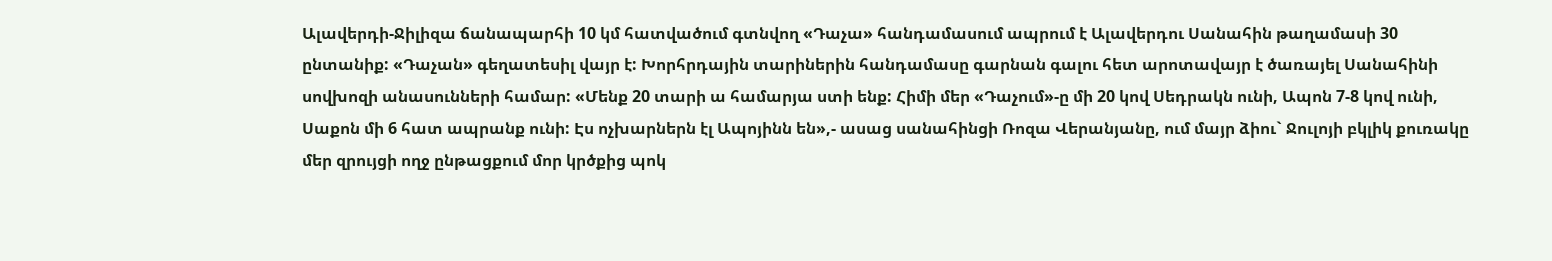Ալավերդի-Ջիլիզա ճանապարհի 10 կմ հատվածում գտնվող «Դաչա» հանդամասում ապրում է Ալավերդու Սանահին թաղամասի 30 ընտանիք: «Դաչան» գեղատեսիլ վայր է: Խորհրդային տարիներին հանդամասը գարնան գալու հետ արոտավայր է ծառայել Սանահինի սովխոզի անասունների համար: «Մենք 20 տարի ա համարյա ստի ենք: Հիմի մեր «Դաչում»-ը մի 20 կով Սեդրակն ունի, Ապոն 7-8 կով ունի, Սաքոն մի 6 հատ ապրանք ունի: Էս ոչխարներն էլ Ապոյինն են»,- ասաց սանահինցի Ռոզա Վերանյանը, ում մայր ձիու` Ջուլոյի բկլիկ քուռակը մեր զրույցի ողջ ընթացքում մոր կրծքից պոկ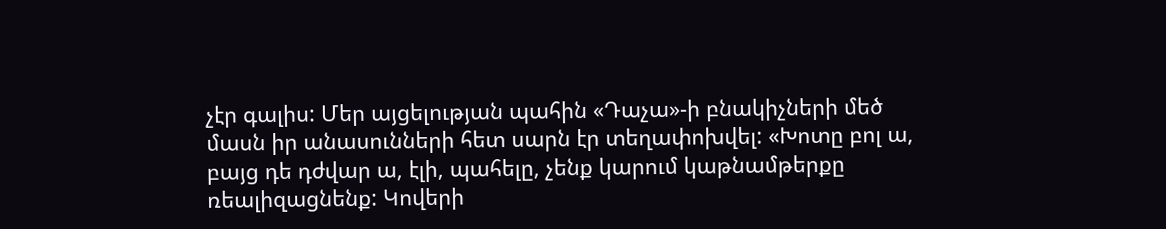չէր գալիս: Մեր այցելության պահին «Դաչա»-ի բնակիչների մեծ մասն իր անասունների հետ սարն էր տեղափոխվել: «Խոտը բոլ ա, բայց դե դժվար ա, էլի, պահելը, չենք կարում կաթնամթերքը ռեալիզացնենք: Կովերի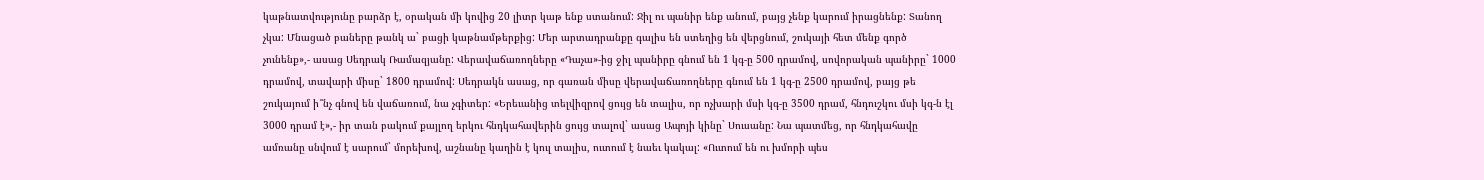կաթնատվությունը բարձր է, օրական մի կովից 20 լիտր կաթ ենք ստանում: Ջիլ ու պանիր ենք անում, բայց չենք կարում իրացնենք: Տանող չկա: Մնացած բաները թանկ ա` բացի կաթնամթերքից: Մեր արտադրանքը գալիս են ստեղից են վերցնում, շուկայի հետ մենք գործ չունենք»,- ասաց Սեդրակ Ռամազյանը: Վերավաճառողները «Դաչա»-ից ջիլ պանիրը գնում են 1 կգ-ը 500 դրամով, սովորական պանիրը` 1000 դրամով, տավարի միսը` 1800 դրամով: Սեդրակն ասաց, որ գառան միսը վերավաճառողները գնում են 1 կգ-ը 2500 դրամով, բայց թե շուկայում ի՞նչ գնով են վաճառում, նա չգիտեր: «Երեւանից տելվիզրով ցույց են տալիս, որ ոչխարի մսի կգ-ը 3500 դրամ, հնդուշկու մսի կգ-ն էլ 3000 դրամ է»,- իր տան բակում քայլող երկու հնդկահավերին ցույց տալով` ասաց Ապոյի կինը` Սուսանը: Նա պատմեց, որ հնդկահավը ամռանը սնվում է սարում` մորեխով, աշնանը կաղին է կուլ տալիս, ուտում է նաեւ կակալ: «Ուտում են ու խմորի պես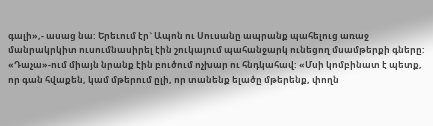գալի»,- ասաց նա: Երեւում էր` Ապոն ու Սուսանը ապրանք պահելուց առաջ մանրակրկիտ ուսումնասիրել էին շուկայում պահանջարկ ունեցող մսամթերքի գները: «Դաչա»-ում միայն նրանք էին բուծում ոչխար ու հնդկահավ: «Մսի կոմբինատ է պետք, որ գան հվաքեն, կամ մթերում ըլի, որ տանենք ելածը մթերենք, փողն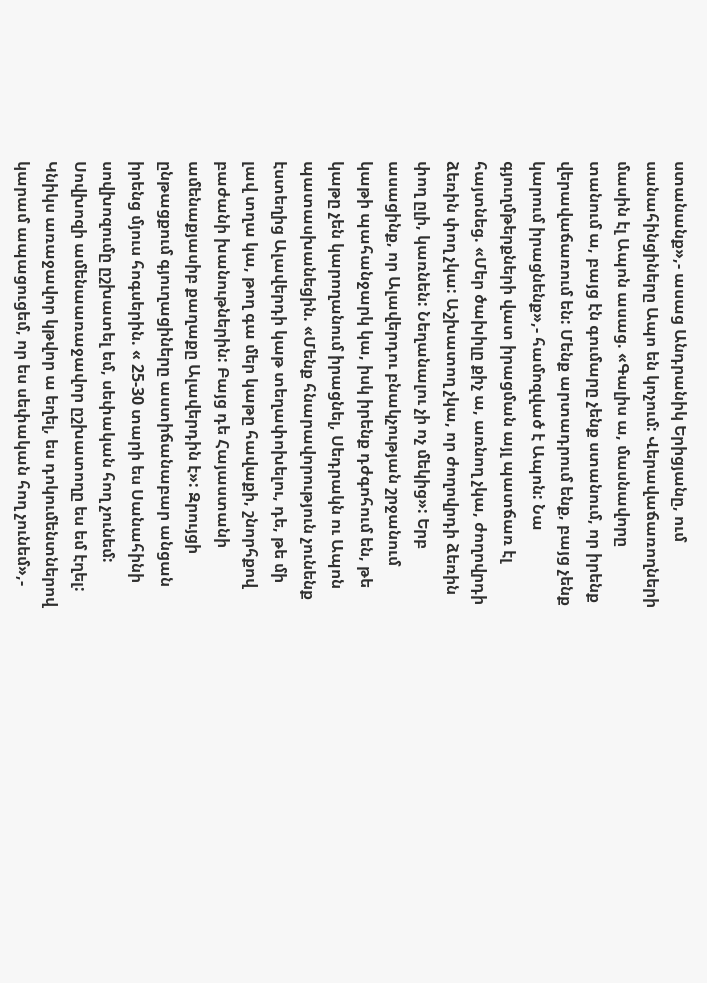ստանանք»,- ասաց Անդրանիկ Երիցյանը, ում սանահինցիները Ապո են կոչում: Վերավաճառողների մասին էլ Ապոն ասաց. «Գալիս ա, մասնավորը տանում ա, բայց էն գումարը չենք ստանում, որ իրենք վերավաճառում են: Մենք արտադրում ենք, բայց չենք կարում իրացնենք»,- համոզված է Ապոն: Նա գյուղմթերքների վատ իրացման այլ պատճառ էլ հայտնեց. «Մեր ծախիլը քիչ ա, առնող չկա, ժողովրդի ձեռին փող չկա: Աշխատող չկա, որ ժողովրդի ձեռին փող ըլի, կառնեն: Նեղանալու չի ոչ մեկից»: Երբ ասացինք, որ Ալավերդու բնակչության շրջանում կաթի պահանջարկ կա, իսկ իրենք դժգոհում են, թե կաթը չեն կարողանում իրացնել, Սեդրակն ու Ապոն պատասխանեցին. «Մենք հնարավորություն չունենք էստեղից Ալավերդի կաթ տեղափոխելու, դե, թե մի լավ տղա կա, թող գա մեր կաթը հավաքի, շնորհքով բաժանի խանութներին: Բայց դե Հայաստանի ամենաքյասիբ քաղաքը Ալավերդին է»: Զրույցի ընթացքում գյուղացիները աստիճանաբար անցան իրենց մյուս հոգսերին. « 25-30 տարի ես Սանահինի սովխոզումը ըշխատել եմ, սեփական հող չունեմ: Սովխոզի ամենաառաջավոր ըշխատողը ես եմ էղել: Կնիկս առաջավոր կթվոր ա եղել, ես դոկումենտներով կարամ ապացուցեմ, որ ես սեփական հող չունեմ»,-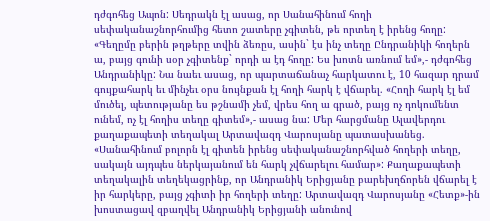դժգոհեց Ապոն: Սեդրակն էլ ասաց, որ Սանահինում հողի սեփականաշնորհումից հետո շատերը չգիտեն, թե որտեղ է իրենց հողը: «Գեղըմը բերին թղթերը տվին ձեռըս, ասին` էս ինչ տեղը Ընդրանիկի հողերն ա, բայց գունի սօր չգիտենք` որդի ա էդ հողը: Ես խոտն առնում եմ»,- դժգոհեց Անդրանիկը: Նա նաեւ ասաց, որ պարտաճանաչ հարկատու է, 10 հազար դրամ գույքահարկ եւ մինչեւ օրս նույնքան էլ հողի հարկ է վճարել. «Հողի հարկ էլ եմ մուծել, պետությանը ես թշնամի չեմ, վրես հող ա գրած, բայց ոչ դոկումենտ ունեմ, ոչ էլ հողիս տեղը գիտեմ»,- ասաց նա: Մեր հարցմանը Ալավերդու քաղաքապետի տեղակալ Արտավազդ Վարոսյանը պատասխանեց. «Սանահինում բոլորն էլ գիտեն իրենց սեփականաշնորհված հողերի տեղը, սակայն այդպես ներկայանում են հարկ չվճարելու համար»: Քաղաքապետի տեղակալին տեղեկացրինք, որ Անդրանիկ Երիցյանը բարեխղճորեն վճարել է իր հարկերը, բայց չգիտի իր հողերի տեղը: Արտավազդ Վարոսյանը «Հետք»-ին խոստացավ զբաղվել Անդրանիկ Երիցյանի անունով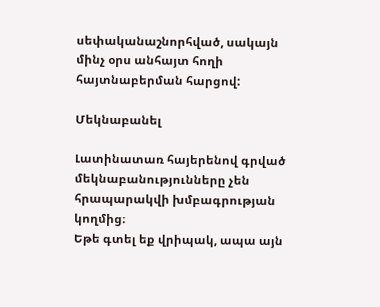սեփականաշնորհված, սակայն մինչ օրս անհայտ հողի հայտնաբերման հարցով:

Մեկնաբանել

Լատինատառ հայերենով գրված մեկնաբանությունները չեն հրապարակվի խմբագրության կողմից։
Եթե գտել եք վրիպակ, ապա այն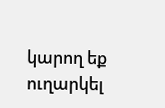կարող եք ուղարկել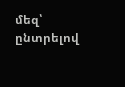մեզ՝ ընտրելով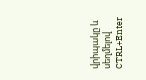վրիպակը և սեղմելով CTRL+Enter